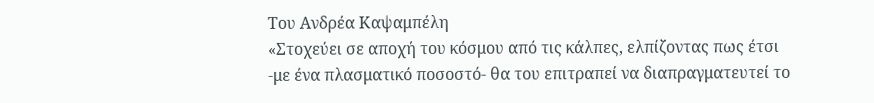Του Ανδρέα Καψαμπέλη
«Στοχεύει σε αποχή του κόσμου από τις κάλπες, ελπίζοντας πως έτσι -με ένα πλασματικό ποσοστό- θα του επιτραπεί να διαπραγματευτεί το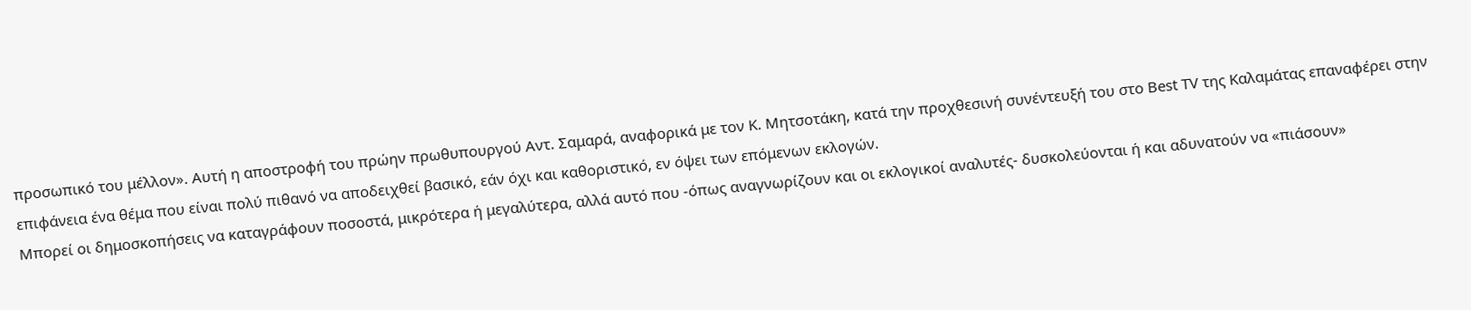προσωπικό του μέλλον». Αυτή η αποστροφή του πρώην πρωθυπουργού Αντ. Σαμαρά, αναφορικά με τον Κ. Μητσοτάκη, κατά την προχθεσινή συνέντευξή του στο Best TV της Καλαμάτας επαναφέρει στην επιφάνεια ένα θέμα που είναι πολύ πιθανό να αποδειχθεί βασικό, εάν όχι και καθοριστικό, εν όψει των επόμενων εκλογών.
Μπορεί οι δημοσκοπήσεις να καταγράφουν ποσοστά, μικρότερα ή μεγαλύτερα, αλλά αυτό που -όπως αναγνωρίζουν και οι εκλογικοί αναλυτές- δυσκολεύονται ή και αδυνατούν να «πιάσουν»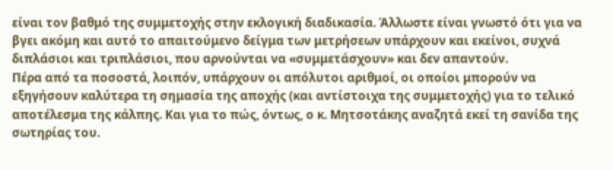είναι τον βαθμό της συμμετοχής στην εκλογική διαδικασία. Άλλωστε είναι γνωστό ότι για να βγει ακόμη και αυτό το απαιτούμενο δείγμα των μετρήσεων υπάρχουν και εκείνοι, συχνά διπλάσιοι και τριπλάσιοι, που αρνούνται να «συμμετάσχουν» και δεν απαντούν.
Πέρα από τα ποσοστά, λοιπόν, υπάρχουν οι απόλυτοι αριθμοί, οι οποίοι μπορούν να εξηγήσουν καλύτερα τη σημασία της αποχής (και αντίστοιχα της συμμετοχής) για το τελικό αποτέλεσμα της κάλπης. Και για το πώς, όντως, ο κ. Μητσοτάκης αναζητά εκεί τη σανίδα της σωτηρίας του.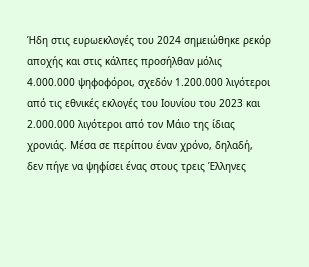Ήδη στις ευρωεκλογές του 2024 σημειώθηκε ρεκόρ αποχής και στις κάλπες προσήλθαν μόλις 4.000.000 ψηφοφόροι, σχεδόν 1.200.000 λιγότεροι από τις εθνικές εκλογές του Ιουνίου του 2023 και 2.000.000 λιγότεροι από τον Μάιο της ίδιας χρονιάς. Μέσα σε περίπου έναν χρόνο, δηλαδή, δεν πήγε να ψηφίσει ένας στους τρεις Έλληνες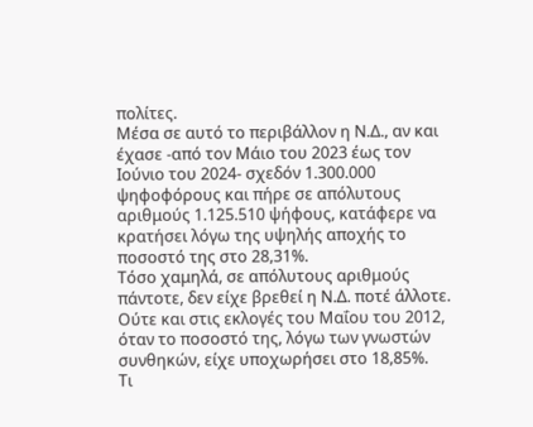πολίτες.
Μέσα σε αυτό το περιβάλλον η Ν.Δ., αν και έχασε -από τον Μάιο του 2023 έως τον Ιούνιο του 2024- σχεδόν 1.300.000 ψηφοφόρους και πήρε σε απόλυτους αριθμούς 1.125.510 ψήφους, κατάφερε να κρατήσει λόγω της υψηλής αποχής το ποσοστό της στο 28,31%.
Τόσο χαμηλά, σε απόλυτους αριθμούς πάντοτε, δεν είχε βρεθεί η Ν.Δ. ποτέ άλλοτε. Ούτε και στις εκλογές του Μαΐου του 2012, όταν το ποσοστό της, λόγω των γνωστών συνθηκών, είχε υποχωρήσει στο 18,85%.
Τι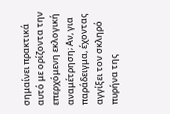σημαίνει πρακτικά αυτό με ορίζοντα την επερχόμενη εκλογική αναμέτρηση; Αν, για παράδειγμα, έχοντας αγγίξει τον σκληρό πυρήνα της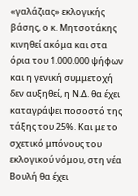«γαλάζιας» εκλογικής βάσης, ο κ. Μητσοτάκης κινηθεί ακόμα και στα όρια του 1.000.000 ψήφων και η γενική συμμετοχή δεν αυξηθεί, η Ν.Δ. θα έχει καταγράψει ποσοστό της τάξης του 25%. Και με το σχετικό μπόνους του εκλογικού νόμου, στη νέα Βουλή θα έχει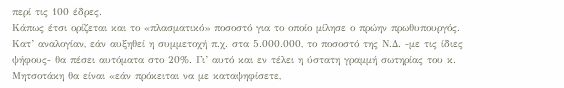περί τις 100 έδρες.
Κάπως έτσι ορίζεται και το «πλασματικό» ποσοστό για το οποίο μίλησε ο πρώην πρωθυπουργός. Κατ’ αναλογίαν, εάν αυξηθεί η συμμετοχή π.χ. στα 5.000.000, το ποσοστό της Ν.Δ. -με τις ίδιες ψήφους- θα πέσει αυτόματα στο 20%. Γι’ αυτό και εν τέλει η ύστατη γραμμή σωτηρίας του κ. Μητσοτάκη θα είναι «εάν πρόκειται να με καταψηφίσετε,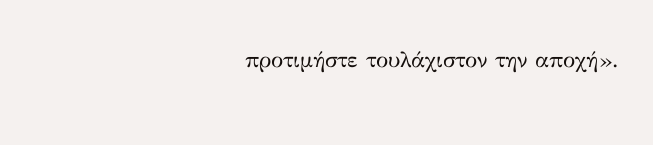προτιμήστε τουλάχιστον την αποχή».